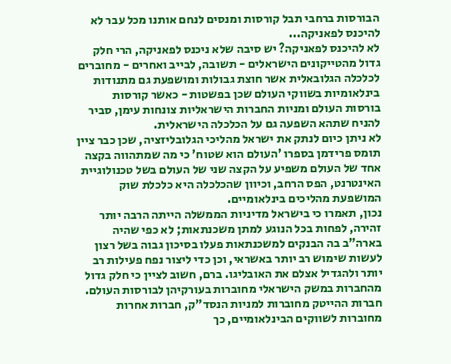הבורסות ברחבי תבל קורסות ומנסים לנחם אותנו מכל עבר לא להיכנס לפאניקה...
לא להיכנס לפאניקה? יש סיבה שלא ניכנס לפאניקה, הרי חלק גדול מהטייקונים הישראלים - תשובה, לבייב ואחרים - מחוברים לכלכלה הגלובאלית אשר חוצת גבולות ומושפעת גם מתנודות בינלאומיות בשווקי העולם שכן בפשטות - כאשר קורסות בורסות העולם ומניות החברות הישראליות צונחות עימן, סביר להניח שתהא השפעה גם על הכלכלה הישראלית.
לא ניתן כיום לנתק את ישראל מהליכי הגלובליזציה, שכן כבר ציין תומס פרידמן בספרו 'העולם הוא שטוח' כי מה שמתהווה בקצה אחד של העולם משפיע על הקצה שני של העולם בשל טכנולוגיית האינטרנט, הפס הרחב, וכיוון שהכלכלה היא כלכלת שוק המושפעת מהליכים בינלאומיים.
נכון, תאמרו כי בישראל מדיניות הממשלה הייתה הרבה יותר זהירה, לפחות בכל הנוגע למתן משכנתאות; לא כפי שהיה בארה"ב בה הבנקים למשכנתאות פעלו בסיכון גבוה בשל רצון לעשות שימוש רב יותר באשראי, וכן כדי ליצור נפח פעילות רב יותר ולהגדיל אצלם את האובליגו. ברם, חשוב לציין כי חלק גדול מהחברות במשק הישראלי מחוברות בעורקיהן לבורסות העולם. חברות ההייטק מחוברות למניות הנסד"ק, חברות אחרות מחוברות לשווקים הבינלאומיים, כך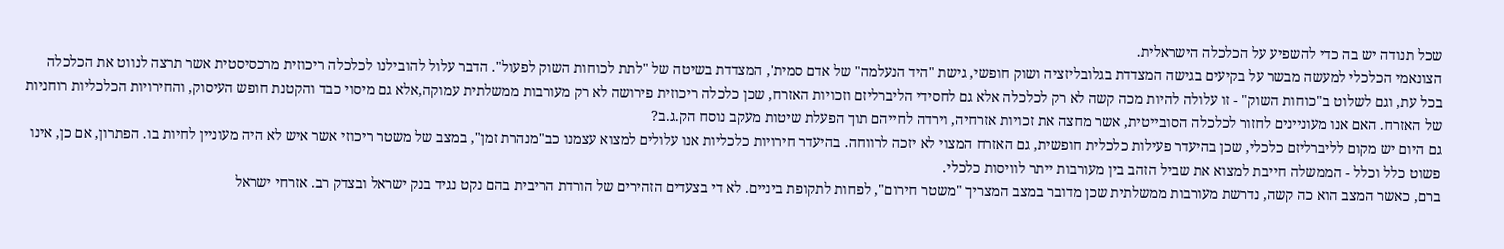שכל תנודה יש בה כדי להשפיע על הכלכלה הישראלית.
הצונאמי הכלכלי למעשה מבשר על בקיעים בגישה המצדדת בגלובליזציה ושוק חופשי, גישת "היד הנעלמה" של אדם סמית', המצדדת בשיטה של "לתת לכוחות השוק לפעול". הדבר עלול להובילנו לכלכלה ריכוזית מרכסיסטית אשר תרצה לנווט את הכלכלה בכל עת, וגם לשלוט ב"כוחות השוק" - זו עלולה להיות מכה קשה לא רק לכלכלה אלא גם לחסידי הליברליזם וזכויות האזרח, שכן כלכלה ריכוזית פירושה לא רק מעורבות ממשלתית עמוקה,אלא גם מיסוי כבד והקטנת חופש העיסוק, והחירויות הכלכליות רוחניות של האזרח. האם אנו מעוניינים לחזור לכלכלה הסובייטית, אשר מחצה את זכויות אזרחיה, וירדה לחייהם תוך הפעלת שיטות מעקב נוסח הק.ג.ב?
גם היום יש מקום לליברליזם כלכלי, שכן בהיעדר פעילות כלכלית חופשית, גם האזרח המצוי לא יזכה לרווחה. בהיעדר חירויות כלכליות אנו עלולים למצוא עצמנו כב"מנהרת זמן", במצב של משטר ריכוזי אשר איש לא היה מעוניין לחיות בו. הפתרון, אם כן, אינו פשוט כלל וכלל - הממשלה חייבת למצוא את שביל הזהב בין מעורבות ייתר לוויסות כלכלי.
ברם, כאשר המצב הוא כה קשה, נדרשת מעורבות ממשלתית שכן מדובר במצב המצריך "משטר חירום", לפחות לתקופת ביניים. לא די בצעדים הזהירים של הורדת הריבית בהם נקט נגיד בנק ישראל ובצדק רב. אזרחי ישראל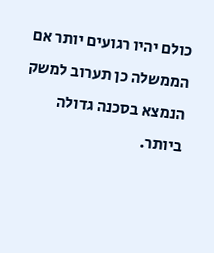כולם יהיו רגועים יותר אם הממשלה כן תערוב למשק הנמצא בסכנה גדולה ביותר.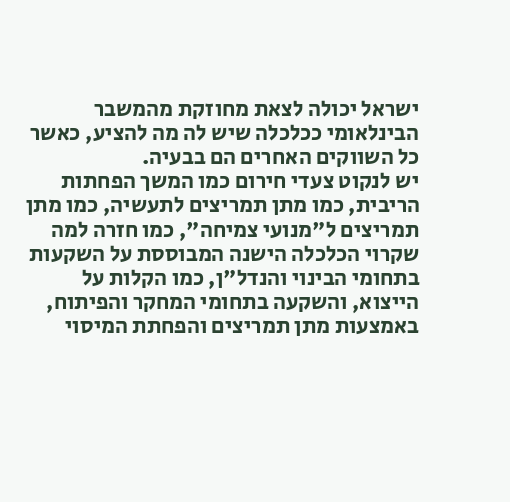ישראל יכולה לצאת מחוזקת מהמשבר הבינלאומי ככלכלה שיש לה מה להציע, כאשר כל השווקים האחרים הם בבעיה.
יש לנקוט צעדי חירום כמו המשך הפחתות הריבית, כמו מתן תמריצים לתעשיה, כמו מתן תמריצים ל"מנועי צמיחה", כמו חזרה למה שקרוי הכלכלה הישנה המבוססת על השקעות בתחומי הבינוי והנדל"ן, כמו הקלות על הייצוא, והשקעה בתחומי המחקר והפיתוח, באמצעות מתן תמריצים והפחתת המיסוי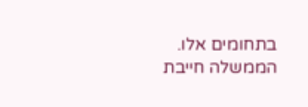בתחומים אלו.
הממשלה חייבת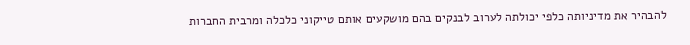להבהיר את מדיניותה כלפי יכולתה לערוב לבנקים בהם מושקעים אותם טייקוני כלכלה ומרבית החברות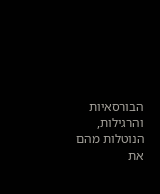הבורסאיות והרגילות, הנוטלות מהם את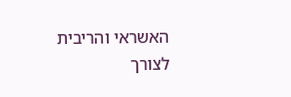האשראי והריבית לצורך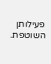פעילותן השוטפת.